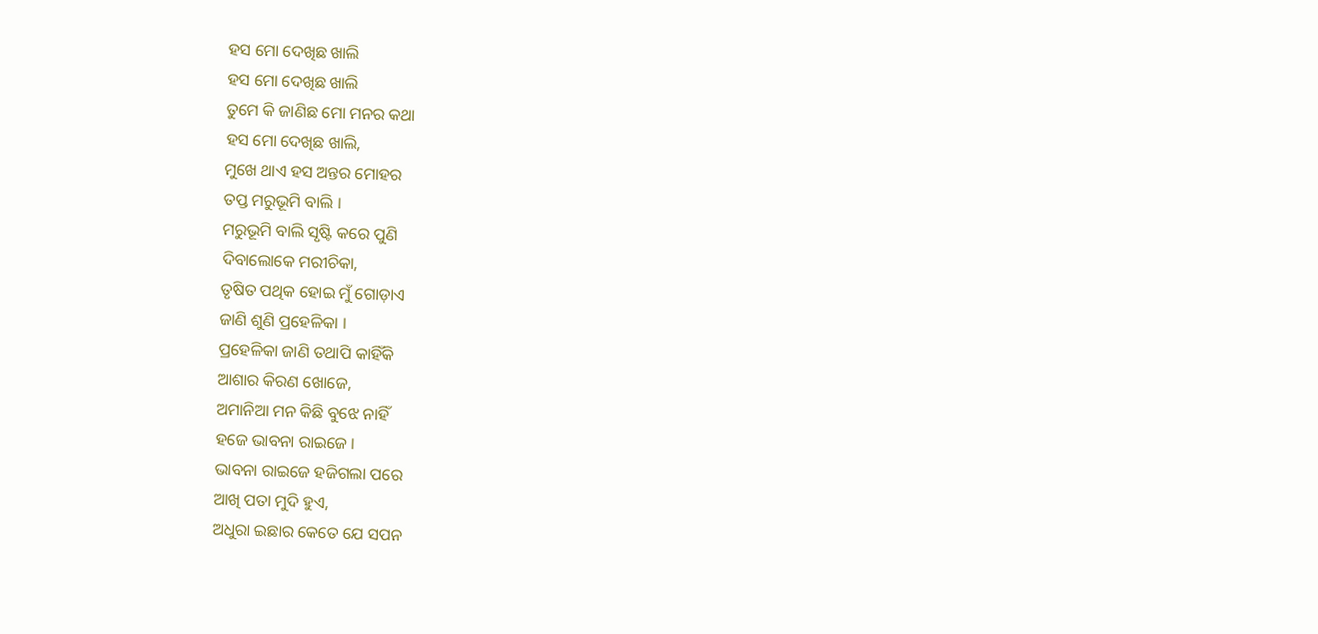ହସ ମୋ ଦେଖିଛ ଖାଲି
ହସ ମୋ ଦେଖିଛ ଖାଲି
ତୁମେ କି ଜାଣିଛ ମୋ ମନର କଥା
ହସ ମୋ ଦେଖିଛ ଖାଲି,
ମୁଖେ ଥାଏ ହସ ଅନ୍ତର ମୋହର
ତପ୍ତ ମରୁଭୂମି ବାଲି ।
ମରୁଭୂମି ବାଲି ସୃଷ୍ଟି କରେ ପୁଣି
ଦିବାଲୋକେ ମରୀଚିକା,
ତୃଷିତ ପଥିକ ହୋଇ ମୁଁ ଗୋଡ଼ାଏ
ଜାଣି ଶୁଣି ପ୍ରହେଳିକା ।
ପ୍ରହେଳିକା ଜାଣି ତଥାପି କାହିଁକି
ଆଶାର କିରଣ ଖୋଜେ,
ଅମାନିଆ ମନ କିଛି ବୁଝେ ନାହିଁ
ହଜେ ଭାବନା ରାଇଜେ ।
ଭାବନା ରାଇଜେ ହଜିଗଲା ପରେ
ଆଖି ପତା ମୁଦି ହୁଏ,
ଅଧୁରା ଇଛାର କେତେ ଯେ ସପନ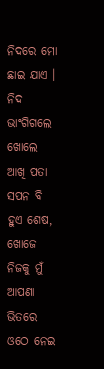ନିଦରେ ମୋ ଛାଇ ଯାଏ ।
ନିଦ ଭାଂଗିଗଲେ ଖୋଲେ ଆଖି ପତା
ସପନ ବି ହୁଏ ଶେଷ,
ଖୋଜେ ନିଜକୁ ମୁଁ ଆପଣା ଭିତରେ
ଓଠେ ନେଇ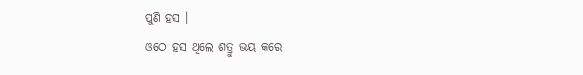ପୁଣି ହସ ।
ଓଠେ ହସ ଥିଲେ ଶତ୍ରୁ ଭୟ କରେ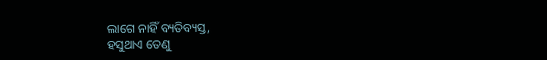ଲାଗେ ନାହିଁ ବ୍ୟତିବ୍ୟସ୍ତ,
ହସୁଥାଏ ତେଣୁ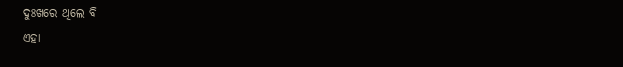ଦୁଃଖରେ ଥିଲେ ବି
ଏହା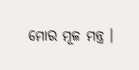ମୋର ମୂଳ ମନ୍ତ୍ର ।